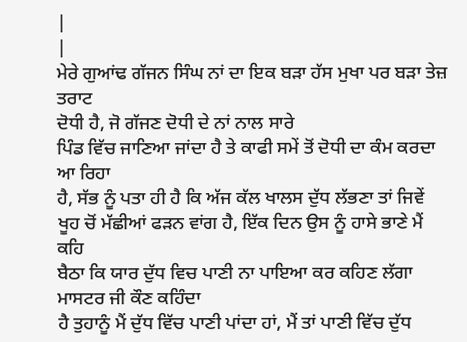|
|
ਮੇਰੇ ਗੁਆਂਢ ਗੱਜਨ ਸਿੰਘ ਨਾਂ ਦਾ ਇਕ ਬੜਾ ਹੱਸ ਮੁਖਾ ਪਰ ਬੜਾ ਤੇਜ਼ ਤਰਾਟ
ਦੋਧੀ ਹੈ, ਜੋ ਗੱਜਣ ਦੋਧੀ ਦੇ ਨਾਂ ਨਾਲ ਸਾਰੇ
ਪਿੰਡ ਵਿੱਚ ਜਾਣਿਆ ਜਾਂਦਾ ਹੈ ਤੇ ਕਾਫੀ ਸਮੇਂ ਤੋਂ ਦੋਧੀ ਦਾ ਕੰਮ ਕਰਦਾ ਆ ਰਿਹਾ
ਹੈ, ਸੱਭ ਨੂੰ ਪਤਾ ਹੀ ਹੈ ਕਿ ਅੱਜ ਕੱਲ ਖਾਲਸ ਦੁੱਧ ਲੱਭਣਾ ਤਾਂ ਜਿਵੇਂ
ਖੂਹ ਚੋਂ ਮੱਛੀਆਂ ਫੜਨ ਵਾਂਗ ਹੈ, ਇੱਕ ਦਿਨ ਉਸ ਨੂੰ ਹਾਸੇ ਭਾਣੇ ਮੈਂ ਕਹਿ
ਬੈਠਾ ਕਿ ਯਾਰ ਦੁੱਧ ਵਿਚ ਪਾਣੀ ਨਾ ਪਾਇਆ ਕਰ ਕਹਿਣ ਲੱਗਾ ਮਾਸਟਰ ਜੀ ਕੌਣ ਕਹਿੰਦਾ
ਹੈ ਤੁਹਾਨੂੰ ਮੈਂ ਦੁੱਧ ਵਿੱਚ ਪਾਣੀ ਪਾਂਦਾ ਹਾਂ, ਮੈਂ ਤਾਂ ਪਾਣੀ ਵਿੱਚ ਦੁੱਧ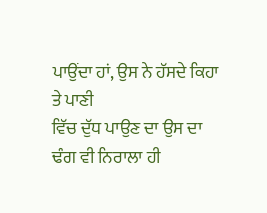ਪਾਉਂਦਾ ਹਾਂ, ਉਸ ਨੇ ਹੱਸਦੇ ਕਿਹਾ ਤੇ ਪਾਣੀ
ਵਿੱਚ ਦੁੱਧ ਪਾਉਣ ਦਾ ਉਸ ਦਾ ਢੰਗ ਵੀ ਨਿਰਾਲਾ ਹੀ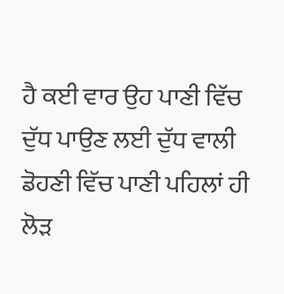ਹੈ ਕਈ ਵਾਰ ਉਹ ਪਾਣੀ ਵਿੱਚ
ਦੁੱਧ ਪਾਉਣ ਲਈ ਦੁੱਧ ਵਾਲੀ ਡੋਹਣੀ ਵਿੱਚ ਪਾਣੀ ਪਹਿਲਾਂ ਹੀ ਲੋੜ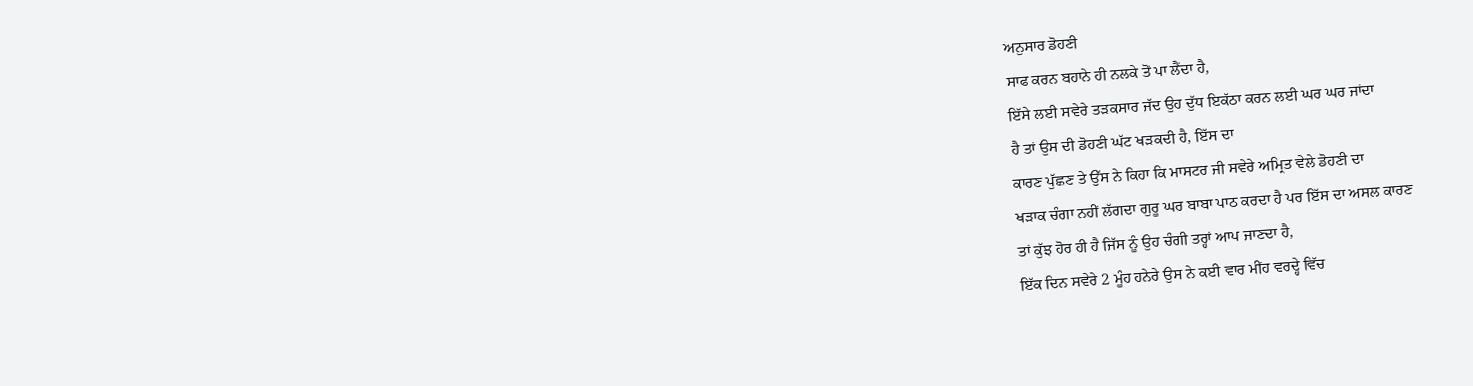ਅਨੁਸਾਰ ਡੋਹਣੀ
ਸਾਫ ਕਰਨ ਬਹਾਨੇ ਹੀ ਨਲਕੇ ਤੋਂ ਪਾ ਲੈਂਦਾ ਹੈ,
ਇੱਸੇ ਲਈ ਸਵੇਰੇ ਤੜਕਸਾਰ ਜੱਦ ਉਹ ਦੁੱਧ ਇਕੱਠਾ ਕਰਨ ਲਈ ਘਰ ਘਰ ਜਾਂਦਾ
ਹੈ ਤਾਂ ਉਸ ਦੀ ਡੋਹਣੀ ਘੱਟ ਖੜਕਦੀ ਹੈ, ਇੱਸ ਦਾ
ਕਾਰਣ ਪੁੱਛਣ ਤੇ ਉੱਸ ਨੇ ਕਿਹਾ ਕਿ ਮਾਸਟਰ ਜੀ ਸਵੇਰੇ ਅਮ੍ਰਿਤ ਵੇਲੇ ਡੋਹਣੀ ਦਾ
ਖੜਾਕ ਚੰਗਾ ਨਹੀਂ ਲੱਗਦਾ ਗੁਰੂ ਘਰ ਬਾਬਾ ਪਾਠ ਕਰਦਾ ਹੈ ਪਰ ਇੱਸ ਦਾ ਅਸਲ ਕਾਰਣ
ਤਾਂ ਕੁੱਝ ਹੋਰ ਹੀ ਹੈ ਜਿੱਸ ਨੂੰ ਉਹ ਚੰਗੀ ਤਰ੍ਹਾਂ ਆਪ ਜਾਣਦਾ ਹੈ,
ਇੱਕ ਦਿਨ ਸਵੇਰੇ 2 ਮੂੰਹ ਹਨੇਰੇ ਉਸ ਨੇ ਕਈ ਵਾਰ ਮੀਂਹ ਵਰਦ੍ਹੇ ਵਿੱਚ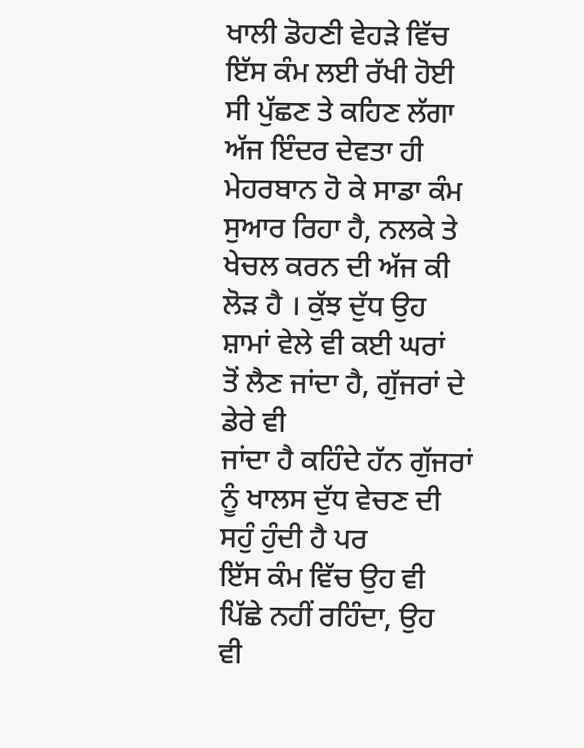ਖਾਲੀ ਡੋਹਣੀ ਵੇਹੜੇ ਵਿੱਚ ਇੱਸ ਕੰਮ ਲਈ ਰੱਖੀ ਹੋਈ ਸੀ ਪੁੱਛਣ ਤੇ ਕਹਿਣ ਲੱਗਾ
ਅੱਜ ਇੰਦਰ ਦੇਵਤਾ ਹੀ ਮੇਹਰਬਾਨ ਹੋ ਕੇ ਸਾਡਾ ਕੰਮ ਸੁਆਰ ਰਿਹਾ ਹੈ, ਨਲਕੇ ਤੇ
ਖੇਚਲ ਕਰਨ ਦੀ ਅੱਜ ਕੀ ਲੋੜ ਹੈ । ਕੁੱਝ ਦੁੱਧ ਉਹ ਸ਼ਾਮਾਂ ਵੇਲੇ ਵੀ ਕਈ ਘਰਾਂ
ਤੋਂ ਲੈਣ ਜਾਂਦਾ ਹੈ, ਗੁੱਜਰਾਂ ਦੇ ਡੇਰੇ ਵੀ
ਜਾਂਦਾ ਹੈ ਕਹਿੰਦੇ ਹੱਨ ਗੁੱਜਰਾਂ ਨੂੰ ਖਾਲਸ ਦੁੱਧ ਵੇਚਣ ਦੀ ਸਹੁੰ ਹੁੰਦੀ ਹੈ ਪਰ
ਇੱਸ ਕੰਮ ਵਿੱਚ ਉਹ ਵੀ ਪਿੱਛੇ ਨਹੀਂ ਰਹਿੰਦਾ, ਉਹ
ਵੀ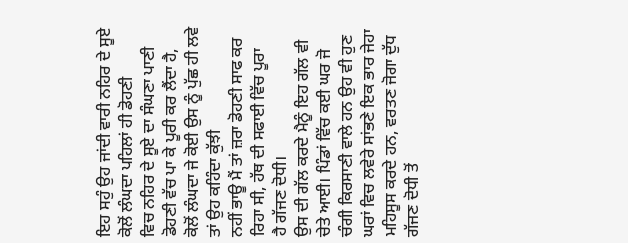ਇਹ ਸਹੁੰ ਉਹ ਜਾਂਦੀ ਵਾਰੀ ਨਹਿਰ ਦੇ ਸੂਏ ਕੋਲੋਂ ਲੰਘਦਾ ਪਹਿਲਾਂ ਹੀ ਡੋਹਣੀ
ਵਿਚ ਨਹਿਰ ਦੇ ਸੂਏ ਦਾ ਸੰਘਣਾ ਪਾਣੀ ਡੋਹਣੀ ਵੱਚ ਪਾ ਕੇ ਪੂਰੀ ਕਰ ਲੈਂਦਾ ਹੈ,
ਕੋਲੋਂ ਲੰਘਦਾ ਜੇ ਕੋਈ ਉਸ ਨੂੰ ਪੁੱਛ ਹੀ ਲਵੇ ਤਾਂ ਉਹ ਕਹਿੰਦਾ ਕੁੱਝੀ
ਨਹੀਂ ਭਾਊ ਮੈਂ ਤਾਂ ਜ਼ਰਾ ਡੋਹਣੀ ਸਾਫ ਕਰ ਰਿਹਾ ਸੀ, ਹੱਥ ਦੀ ਸਫਾਈ ਵਿੱਚ ਪੂਰਾ
ਹੈ ਗੱਜਣ ਦੋਧੀ।
ਉਸ ਦੀ ਗੱਲ ਕਰਦੇ ਮੈਨੂੰ ਇਹ ਗੱਲ ਵੀ ਚੇਤੇ ਆਈ। ਪਿੰਡਾਂ ਵਿੱਚ ਕਈ ਘਰ ਜੋ
ਚੰਗੀ ਕਿਰਸਾਣੀ ਵਾਲੇ ਹਨ ਉਹ ਵੀ ਹੁਣ ਘਰਾਂ ਵਿਚ ਲਵੇਰੇ ਸਾਂਭਣੇ ਇਕ ਭਾਰ ਜੇਹਾ
ਮਹਿਸੂਸ ਕਰਦੇ ਹਨ, ਵਰਤਣ ਜੋਗਾ ਦੁੱਧ ਗੱਜਣ ਦੋਧੀ ਤੋਂ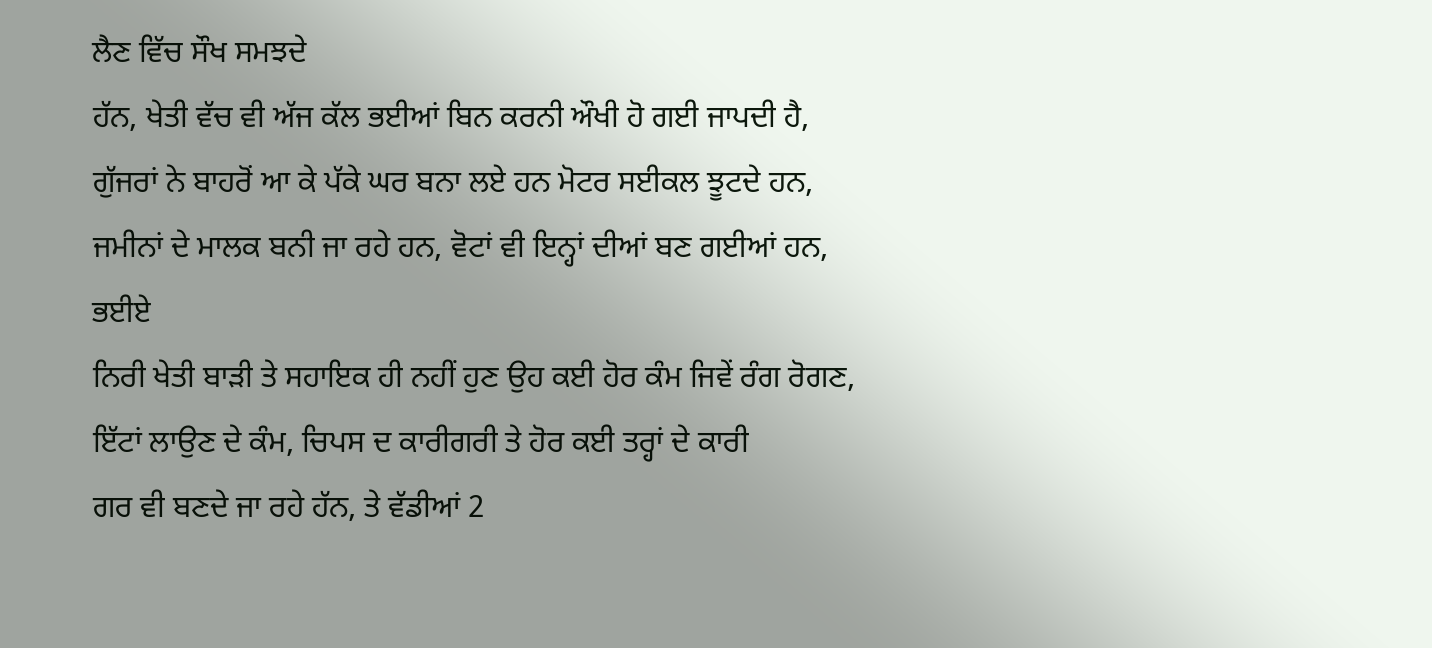ਲੈਣ ਵਿੱਚ ਸੌਖ ਸਮਝਦੇ
ਹੱਨ, ਖੇਤੀ ਵੱਚ ਵੀ ਅੱਜ ਕੱਲ ਭਈਆਂ ਬਿਨ ਕਰਨੀ ਔਖੀ ਹੋ ਗਈ ਜਾਪਦੀ ਹੈ,
ਗੁੱਜਰਾਂ ਨੇ ਬਾਹਰੋਂ ਆ ਕੇ ਪੱਕੇ ਘਰ ਬਨਾ ਲਏ ਹਨ ਮੋਟਰ ਸਈਕਲ ਝੂਟਦੇ ਹਨ,
ਜਮੀਨਾਂ ਦੇ ਮਾਲਕ ਬਨੀ ਜਾ ਰਹੇ ਹਨ, ਵੋਟਾਂ ਵੀ ਇਨ੍ਹਾਂ ਦੀਆਂ ਬਣ ਗਈਆਂ ਹਨ, ਭਈਏ
ਨਿਰੀ ਖੇਤੀ ਬਾੜੀ ਤੇ ਸਹਾਇਕ ਹੀ ਨਹੀਂ ਹੁਣ ਉਹ ਕਈ ਹੋਰ ਕੰਮ ਜਿਵੇਂ ਰੰਗ ਰੋਗਣ,
ਇੱਟਾਂ ਲਾਉਣ ਦੇ ਕੰਮ, ਚਿਪਸ ਦ ਕਾਰੀਗਰੀ ਤੇ ਹੋਰ ਕਈ ਤਰ੍ਹਾਂ ਦੇ ਕਾਰੀ
ਗਰ ਵੀ ਬਣਦੇ ਜਾ ਰਹੇ ਹੱਨ, ਤੇ ਵੱਡੀਆਂ 2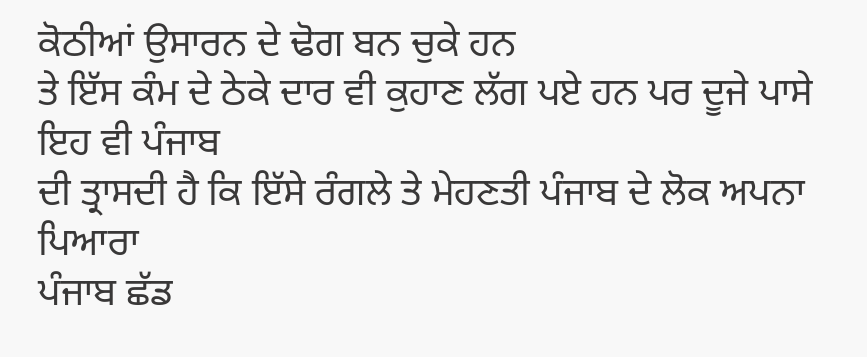ਕੋਠੀਆਂ ਉਸਾਰਨ ਦੇ ਢੋਗ ਬਨ ਚੁਕੇ ਹਨ
ਤੇ ਇੱਸ ਕੰਮ ਦੇ ਠੇਕੇ ਦਾਰ ਵੀ ਕੁਹਾਣ ਲੱਗ ਪਏ ਹਨ ਪਰ ਦੂਜੇ ਪਾਸੇ ਇਹ ਵੀ ਪੰਜਾਬ
ਦੀ ਤ੍ਰਾਸਦੀ ਹੈ ਕਿ ਇੱਸੇ ਰੰਗਲੇ ਤੇ ਮੇਹਣਤੀ ਪੰਜਾਬ ਦੇ ਲੋਕ ਅਪਨਾ ਪਿਆਰਾ
ਪੰਜਾਬ ਛੱਡ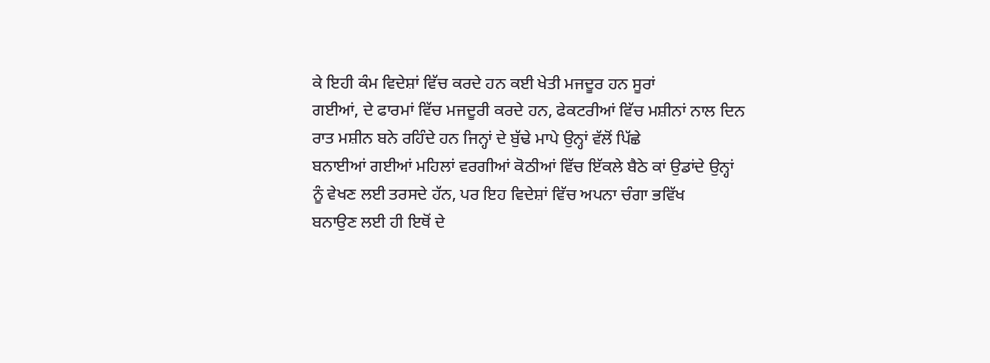ਕੇ ਇਹੀ ਕੰਮ ਵਿਦੇਸ਼ਾਂ ਵਿੱਚ ਕਰਦੇ ਹਨ ਕਈ ਖੇਤੀ ਮਜਦੂਰ ਹਨ ਸੂਰਾਂ
ਗਈਆਂ, ਦੇ ਫਾਰਮਾਂ ਵਿੱਚ ਮਜਦੂਰੀ ਕਰਦੇ ਹਨ, ਫੇਕਟਰੀਆਂ ਵਿੱਚ ਮਸ਼ੀਨਾਂ ਨਾਲ ਦਿਨ
ਰਾਤ ਮਸ਼ੀਨ ਬਨੇ ਰਹਿੰਦੇ ਹਨ ਜਿਨ੍ਹਾਂ ਦੇ ਬੁੱਢੇ ਮਾਪੇ ਉਨ੍ਹਾਂ ਵੱਲੋਂ ਪਿੱਛੇ
ਬਨਾਈਆਂ ਗਈਆਂ ਮਹਿਲਾਂ ਵਰਗੀਆਂ ਕੋਠੀਆਂ ਵਿੱਚ ਇੱਕਲੇ ਬੈਠੇ ਕਾਂ ਉਡਾਂਦੇ ਉਨ੍ਹਾਂ
ਨੂੰ ਵੇਖਣ ਲਈ ਤਰਸਦੇ ਹੱਨ, ਪਰ ਇਹ ਵਿਦੇਸ਼ਾਂ ਵਿੱਚ ਅਪਨਾ ਚੰਗਾ ਭਵਿੱਖ
ਬਨਾਉਣ ਲਈ ਹੀ ਇਥੋਂ ਦੇ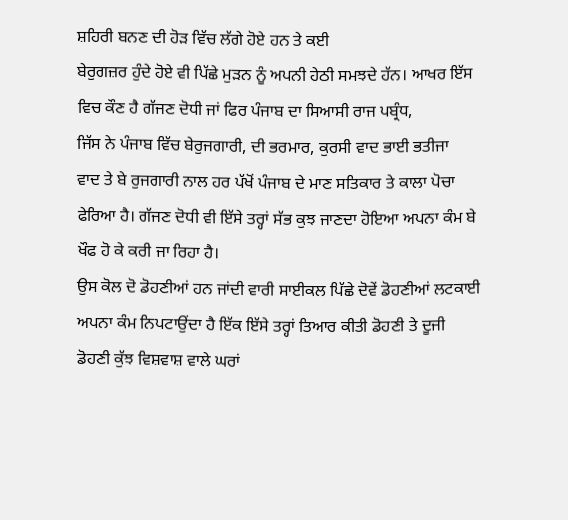ਸ਼ਹਿਰੀ ਬਨਣ ਦੀ ਹੋੜ ਵਿੱਚ ਲੱਗੇ ਹੋਏ ਹਨ ਤੇ ਕਈ
ਬੇਰੁਗਜ਼ਰ ਹੁੰਦੇ ਹੋਏ ਵੀ ਪਿੱਛੇ ਮੁੜਨ ਨੂੰ ਅਪਨੀ ਹੇਠੀ ਸਮਝਦੇ ਹੱਨ। ਆਖਰ ਇੱਸ
ਵਿਚ ਕੌਣ ਹੈ ਗੱਜਣ ਦੋਧੀ ਜਾਂ ਫਿਰ ਪੰਜਾਬ ਦਾ ਸਿਆਸੀ ਰਾਜ ਪਬ੍ਰੰਧ,
ਜਿੱਸ ਨੇ ਪੰਜਾਬ ਵਿੱਚ ਬੇਰੁਜਗਾਰੀ, ਦੀ ਭਰਮਾਰ, ਕੁਰਸੀ ਵਾਦ ਭਾਈ ਭਤੀਜਾ
ਵਾਦ ਤੇ ਬੇ ਰੁਜਗਾਰੀ ਨਾਲ ਹਰ ਪੱਖੋਂ ਪੰਜਾਬ ਦੇ ਮਾਣ ਸਤਿਕਾਰ ਤੇ ਕਾਲਾ ਪੋਚਾ
ਫੇਰਿਆ ਹੈ। ਗੱਜਣ ਦੋਧੀ ਵੀ ਇੱਸੇ ਤਰ੍ਹਾਂ ਸੱਭ ਕੁਝ ਜਾਣਦਾ ਹੋਇਆ ਅਪਨਾ ਕੰਮ ਬੇ
ਖੌਫ ਹੋ ਕੇ ਕਰੀ ਜਾ ਰਿਹਾ ਹੈ।
ਉਸ ਕੋਲ ਦੋ ਡੋਹਣੀਆਂ ਹਨ ਜਾਂਦੀ ਵਾਰੀ ਸਾਈਕਲ ਪਿੱਛੇ ਦੋਵੇਂ ਡੋਹਣੀਆਂ ਲਟਕਾਈ
ਅਪਨਾ ਕੰਮ ਨਿਪਟਾਉਂਦਾ ਹੈ ਇੱਕ ਇੱਸੇ ਤਰ੍ਹਾਂ ਤਿਆਰ ਕੀਤੀ ਡੋਹਣੀ ਤੇ ਦੂਜੀ
ਡੋਹਣੀ ਕੁੱਝ ਵਿਸ਼ਵਾਸ਼ ਵਾਲੇ ਘਰਾਂ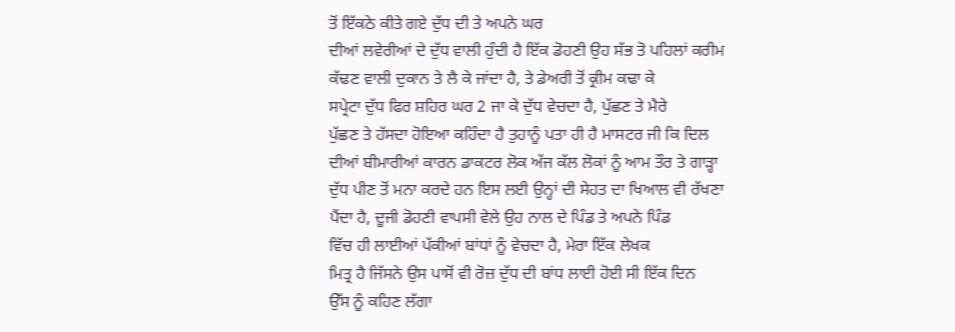ਤੋਂ ਇੱਕਠੇ ਕੀਤੇ ਗਏ ਦੁੱਧ ਦੀ ਤੇ ਅਪਨੇ ਘਰ
ਦੀਆਂ ਲਵੇਰੀਆਂ ਦੇ ਦੁੱਧ ਵਾਲੀ ਹੁੰਦੀ ਹੈ ਇੱਕ ਡੋਹਣੀ ਉਹ ਸੱਭ ਤੋ ਪਹਿਲਾਂ ਕਰੀਮ
ਕੱਢਣ ਵਾਲੀ ਦੁਕਾਨ ਤੇ ਲੈ ਕੇ ਜਾਂਦਾ ਹੈ, ਤੇ ਡੇਅਰੀ ਤੋਂ ਕ੍ਰੀਮ ਕਢਾ ਕੇ
ਸਪ੍ਰੇਟਾ ਦੁੱਧ ਫਿਰ ਸ਼ਹਿਰ ਘਰ 2 ਜਾ ਕੇ ਦੁੱਧ ਵੇਚਦਾ ਹੈ, ਪੁੱਛਣ ਤੇ ਮੈਰੇ
ਪੁੱਛਣ ਤੇ ਹੱਸਦਾ ਹੋਇਆ ਕਹਿੰਦਾ ਹੈ ਤੁਹਾਨੂੰ ਪਤਾ ਹੀ ਹੈ ਮਾਸਟਰ ਜੀ ਕਿ ਦਿਲ
ਦੀਆਂ ਬੀਮਾਰੀਆਂ ਕਾਰਨ ਡਾਕਟਰ ਲੋਕ ਅੱਜ ਕੱਲ ਲੋਕਾਂ ਨੂੰ ਆਮ ਤੌਰ ਤੇ ਗਾੜ੍ਹਾ
ਦੁੱਧ ਪੀਣ ਤੋਂ ਮਨਾ ਕਰਦੇ ਹਨ ਇਸ ਲਈ ਉਨ੍ਹਾਂ ਦੀ ਸੇਹਤ ਦਾ ਖਿਆਲ ਵੀ ਰੱਖਣਾ
ਪੈਂਦਾ ਹੈ, ਦੂਜੀ ਡੋਹਣੀ ਵਾਪਸੀ ਵੇਲੇ ਉਹ ਨਾਲ ਦੇ ਪਿੰਡ ਤੇ ਅਪਨੇ ਪਿੰਡ
ਵਿੱਚ ਹੀ ਲਾਈਆਂ ਪੱਕੀਆਂ ਬਾਂਧਾਂ ਨੂੰ ਵੇਚਦਾ ਹੈ, ਮੇਰਾ ਇੱਕ ਲੇਖਕ
ਮਿਤ੍ਰ ਹੈ ਜਿੱਸਨੇ ਉਸ ਪਾਸੋਂ ਵੀ ਰੋਜ਼ ਦੁੱਧ ਦੀ ਬਾਂਧ ਲਾਈ ਹੋਈ ਸੀ ਇੱਕ ਦਿਨ
ਉੱਸ ਨੂੰ ਕਹਿਣ ਲੱਗਾ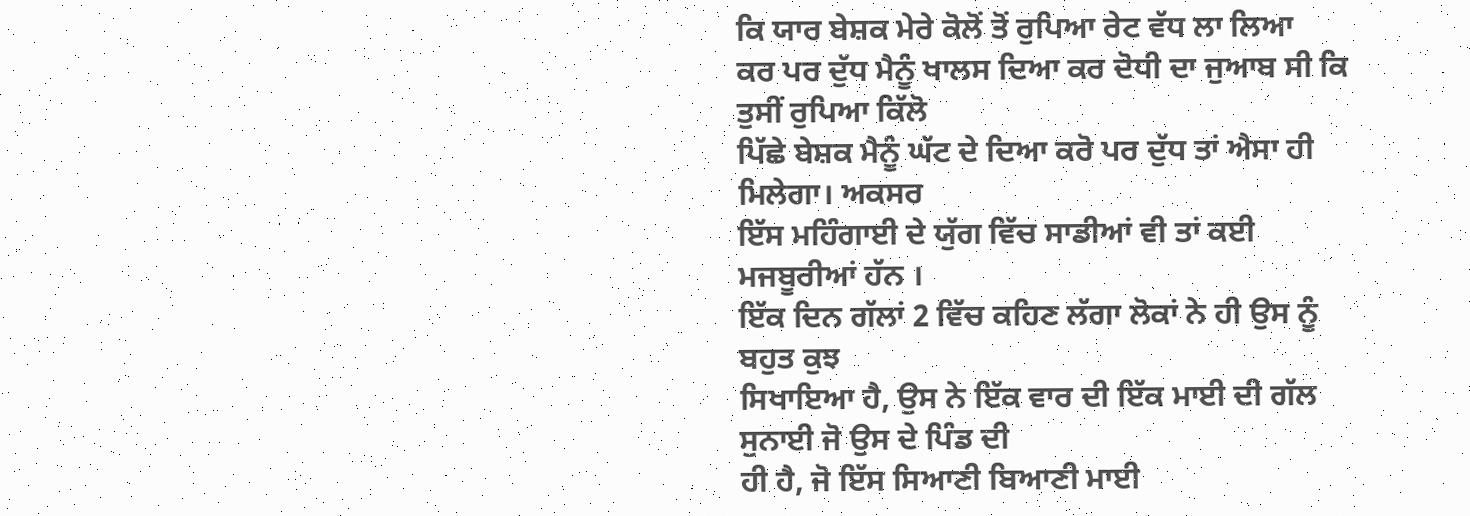ਕਿ ਯਾਰ ਬੇਸ਼ਕ ਮੇਰੇ ਕੋਲੋਂ ਤੋਂ ਰੁਪਿਆ ਰੇਟ ਵੱਧ ਲਾ ਲਿਆ
ਕਰ ਪਰ ਦੁੱਧ ਮੈਨੂੰ ਖਾਲਸ ਦਿਆ ਕਰ ਦੋਧੀ ਦਾ ਜੁਆਬ ਸੀ ਕਿ ਤੁਸੀਂ ਰੁਪਿਆ ਕਿੱਲੋ
ਪਿੱਛੇ ਬੇਸ਼ਕ ਮੈਨੂੰ ਘੱਟ ਦੇ ਦਿਆ ਕਰੋ ਪਰ ਦੁੱਧ ਤਾਂ ਐਸਾ ਹੀ ਮਿਲੇਗਾ। ਅਕਸਰ
ਇੱਸ ਮਹਿੰਗਾਈ ਦੇ ਯੁੱਗ ਵਿੱਚ ਸਾਡੀਆਂ ਵੀ ਤਾਂ ਕਈ ਮਜਬੂਰੀਆਂ ਹੱਨ ।
ਇੱਕ ਦਿਨ ਗੱਲਾਂ 2 ਵਿੱਚ ਕਹਿਣ ਲੱਗਾ ਲੋਕਾਂ ਨੇ ਹੀ ਉਸ ਨੂੰ ਬਹੁਤ ਕੁਝ
ਸਿਖਾਇਆ ਹੈ, ਉਸ ਨੇ ਇੱਕ ਵਾਰ ਦੀ ਇੱਕ ਮਾਈ ਦੀ ਗੱਲ ਸੁਨਾਈ ਜੋ ਉਸ ਦੇ ਪਿੰਡ ਦੀ
ਹੀ ਹੈ, ਜੋ ਇੱਸ ਸਿਆਣੀ ਬਿਆਣੀ ਮਾਈ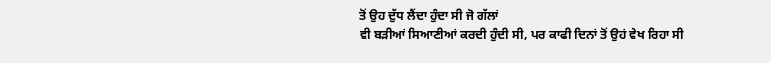ਤੋਂ ਉਹ ਦੁੱਧ ਲੈਂਦਾ ਹੁੰਦਾ ਸੀ ਜੋ ਗੱਲਾਂ
ਵੀ ਬੜੀਆਂ ਸਿਆਣੀਆਂ ਕਰਦੀ ਹੁੰਦੀ ਸੀ, ਪਰ ਕਾਫੀ ਦਿਨਾਂ ਤੋਂ ਉਹਂ ਵੇਖ ਰਿਹਾ ਸੀ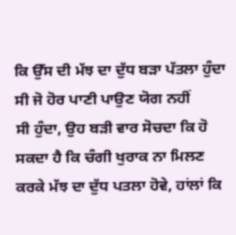ਕਿ ਉੱਸ ਦੀ ਮੱਝ ਦਾ ਦੁੱਧ ਬੜਾ ਪੱਤਲਾ ਹੁੰਦਾ ਸੀ ਜੋ ਹੋਰ ਪਾਣੀ ਪਾਉਣ ਯੋਗ ਨਹੀਂ
ਸੀ ਹੁੰਦਾ, ਉਹ ਬੜੀ ਵਾਰ ਸੋਚਦਾ ਕਿ ਹੋ ਸਕਦਾ ਹੈ ਕਿ ਚੰਗੀ ਖੁਰਾਕ ਨਾ ਮਿਲਣ
ਕਰਕੇ ਮੱਝ ਦਾ ਦੁੱਧ ਪਤਲਾ ਹੋਵੇ, ਹਾਂਲਾਂ ਕਿ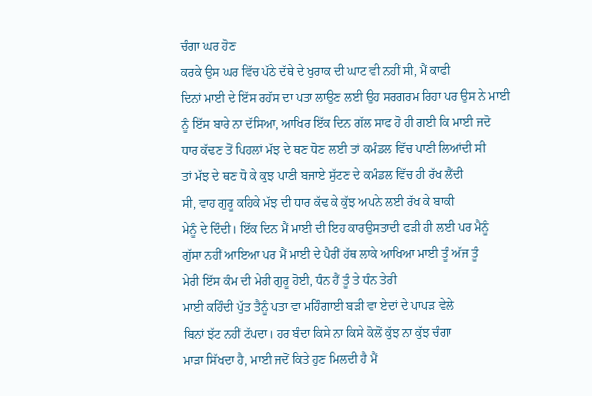ਚੰਗਾ ਘਰ ਹੋਣ
ਕਰਕੇ ਉਸ ਘਰ ਵਿੱਚ ਪੱਠੇ ਦੱਥੇ ਦੇ ਖੁਰਾਕ ਦੀ ਘਾਟ ਵੀ ਨਹੀਂ ਸੀ, ਮੈਂ ਕਾਫੀ
ਦਿਨਾਂ ਮਾਈ ਦੇ ਇੱਸ ਰਹੱਸ ਦਾ ਪਤਾ ਲਾਉਣ ਲਈ ਉਹ ਸਰਗਰਮ ਰਿਹਾ ਪਰ ਉਸ ਨੇ ਮਾਈ
ਨੂੰ ਇੱਸ ਬਾਰੇ ਨਾ ਦੱਸਿਆ, ਆਖਿਰ ਇੱਕ ਦਿਨ ਗੱਲ ਸਾਫ ਹੋ ਹੀ ਗਈ ਕਿ ਮਾਈ ਜਦੋ
ਧਾਰ ਕੱਢਣ ਤੋਂ ਪਿਹਲਾਂ ਮੱਝ ਦੇ ਥਣ ਧੋਣ ਲਈ ਤਾਂ ਕਮੰਡਲ ਵਿੱਚ ਪਾਣੀ ਲਿਆਂਦੀ ਸੀ
ਤਾਂ ਮੱਝ ਦੇ ਥਣ ਧੋ ਕੇ ਕੁਝ ਪਾਣੀ ਬਜਾਏ ਸੁੱਟਣ ਦੇ ਕਮੰਡਲ ਵਿੱਚ ਹੀ ਰੱਖ ਲੈਂਦੀ
ਸੀ, ਵਾਹ ਗੁਰੂ ਕਹਿਕੇ ਮੱਝ ਦੀ ਧਾਰ ਕੱਢ ਕੇ ਕੁੱਝ ਅਪਨੇ ਲਈ ਰੱਖ ਕੇ ਬਾਕੀ
ਮੇਨੂੰ ਦੇ ਦਿੰਦੀ। ਇੱਕ ਦਿਨ ਮੈਂ ਮਾਈ ਦੀ ਇਹ ਕਾਰਉਸਤਾਦੀ ਫੜੀ ਹੀ ਲਈ ਪਰ ਮੈਨੂੰ
ਗੁੱਸਾ ਨਹੀਂ ਆਇਆ ਪਰ ਮੈਂ ਮਾਈ ਦੇ ਪੈਰੀਂ ਹੱਥ ਲਾਕੇ ਆਖਿਆ ਮਾਈ ਤੂੰ ਅੱਜ ਤੂੰ
ਮੇਰੀ ਇੱਸ ਕੰਮ ਦੀ ਮੇਰੀ ਗੁਰੂ ਹੋਈ, ਧੰਨ ਹੈਂ ਤੂੰ ਤੇ ਧੰਨ ਤੇਰੀ
ਮਾਈ ਕਹਿੰਦੀ ਪੁੱਤ ਤੈਨੂੰ ਪਤਾ ਵਾ ਮਹਿੰਗਾਈ ਬੜੀ ਵਾ ਏਦਾਂ ਦੇ ਪਾਪੜ ਵੇਲੇ
ਬਿਨਾਂ ਝੱਟ ਨਹੀਂ ਟੱਪਦਾ। ਹਰ ਬੰਦਾ ਕਿਸੇ ਨਾ ਕਿਸੇ ਕੋਲੋਂ ਕੁੱਝ ਨਾ ਕੁੱਝ ਚੰਗਾ
ਮਾੜਾ ਸਿੱਖਦਾ ਹੈ, ਮਾਈ ਜਦੋਂ ਕਿਤੇ ਹੁਣ ਮਿਲਦੀ ਹੈ ਮੈਂ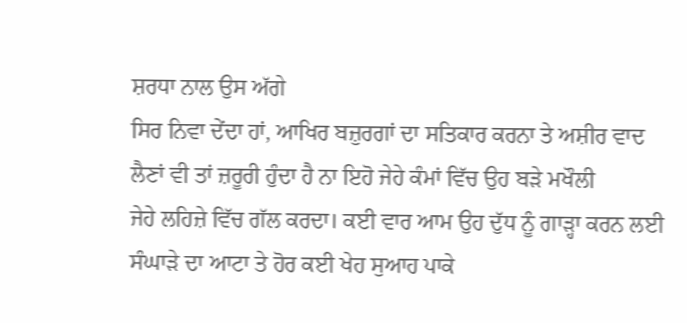ਸ਼ਰਧਾ ਨਾਲ ਉਸ ਅੱਗੇ
ਸਿਰ ਨਿਵਾ ਦੇਂਦਾ ਹਾਂ, ਆਖਿਰ ਬਜ਼ੁਰਗਾਂ ਦਾ ਸਤਿਕਾਰ ਕਰਨਾ ਤੇ ਅਸ਼ੀਰ ਵਾਦ
ਲੈਣਾਂ ਵੀ ਤਾਂ ਜ਼ਰੂਰੀ ਹੁੰਦਾ ਹੈ ਨਾ ਇਹੋ ਜੇਹੇ ਕੰਮਾਂ ਵਿੱਚ ਉਹ ਬੜੇ ਮਖੌਲੀ
ਜੇਹੇ ਲਹਿਜ਼ੇ ਵਿੱਚ ਗੱਲ ਕਰਦਾ। ਕਈ ਵਾਰ ਆਮ ਉਹ ਦੁੱਧ ਨੂੰ ਗਾੜ੍ਹਾ ਕਰਨ ਲਈ
ਸੰਘਾੜੇ ਦਾ ਆਟਾ ਤੇ ਹੋਰ ਕਈ ਖੇਹ ਸੁਆਹ ਪਾਕੇ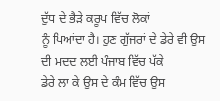ਦੁੱਧ ਦੇ ਭੈੜੇ ਕਰੂਪ ਵਿੱਚ ਲੋਕਾਂ
ਨੂੰ ਪਿਆਂਦਾ ਹੈ। ਹੁਣ ਗੁੱਜਰਾਂ ਦੇ ਡੇਰੇ ਵੀ ਉਸ ਦੀ ਮਦਦ ਲਈ ਪੰਜਾਬ ਵਿੱਚ ਪੱਕੇ
ਡੇਰੇ ਲਾ ਕੇ ਉਸ ਦੇ ਕੰਮ ਵਿੱਚ ਉਸ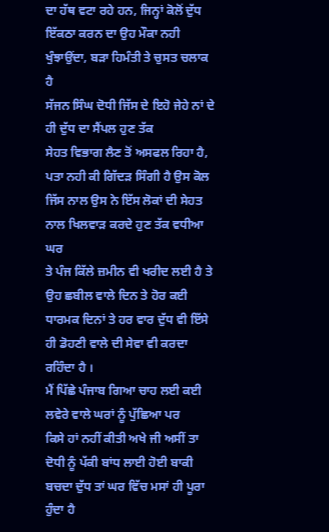ਦਾ ਹੱਥ ਵਟਾ ਰਹੇ ਹਨ, ਜਿਨ੍ਹਾਂ ਕੋਲੋਂ ਦੁੱਧ
ਇੱਕਠਾ ਕਰਨ ਦਾ ਉਹ ਮੌਕਾ ਨਹੀ ਖੁੰਝਾਉਂਦਾ, ਬੜਾ ਹਿਮੰਤੀ ਤੇ ਚੁਸਤ ਚਲਾਕ ਹੈ
ਸੱਜਨ ਸਿੰਘ ਦੋਧੀ ਜਿੱਸ ਦੇ ਇਹੋ ਜੇਹੇ ਨਾਂ ਦੇ ਹੀ ਦੁੱਧ ਦਾ ਸੈਂਪਲ ਹੁਣ ਤੱਕ
ਸੇਹਤ ਵਿਭਾਗ ਲੈਣ ਤੋਂ ਅਸਫਲ ਰਿਹਾ ਹੈ, ਪਤਾ ਨਹੀ ਕੀ ਗਿੱਦੜ ਸਿੰਗੀ ਹੈ ਉਸ ਕੋਲ
ਜਿੱਸ ਨਾਲ ਉਸ ਨੇ ਇੱਸ ਲੋਕਾਂ ਦੀ ਸੇਹਤ ਨਾਲ ਖਿਲਵਾੜ ਕਰਦੇ ਹੁਣ ਤੱਕ ਵਧੀਆ ਘਰ
ਤੇ ਪੰਜ ਕਿੱਲੇ ਜ਼ਮੀਨ ਵੀ ਖਰੀਦ ਲਈ ਹੈ ਤੇ ਉਹ ਛਬੀਲ ਵਾਲੇ ਦਿਨ ਤੇ ਹੋਰ ਕਈ
ਧਾਰਮਕ ਦਿਨਾਂ ਤੇ ਹਰ ਵਾਰ ਦੁੱਧ ਵੀ ਇੱਸੇ ਹੀ ਡੋਹਣੀ ਵਾਲੇ ਦੀ ਸੇਵਾ ਵੀ ਕਰਦਾ
ਰਹਿੰਦਾ ਹੈ ।
ਮੈਂ ਪਿੱਛੇ ਪੰਜਾਬ ਗਿਆ ਚਾਹ ਲਈ ਕਈ ਲਵੇਰੇ ਵਾਲੇ ਘਰਾਂ ਨੂੰ ਪੁੱਛਿਆ ਪਰ
ਕਿਸੇ ਹਾਂ ਨਹੀਂ ਕੀਤੀ ਅਖੇ ਜੀ ਅਸੀਂ ਤਾ ਦੋਧੀ ਨੂੰ ਪੱਕੀ ਬਾਂਧ ਲਾਈ ਹੋਈ ਬਾਕੀ
ਬਚਦਾ ਦੁੱਧ ਤਾਂ ਘਰ ਵਿੱਚ ਮਸਾਂ ਹੀ ਪੂਰਾ ਹੁੰਦਾ ਹੈ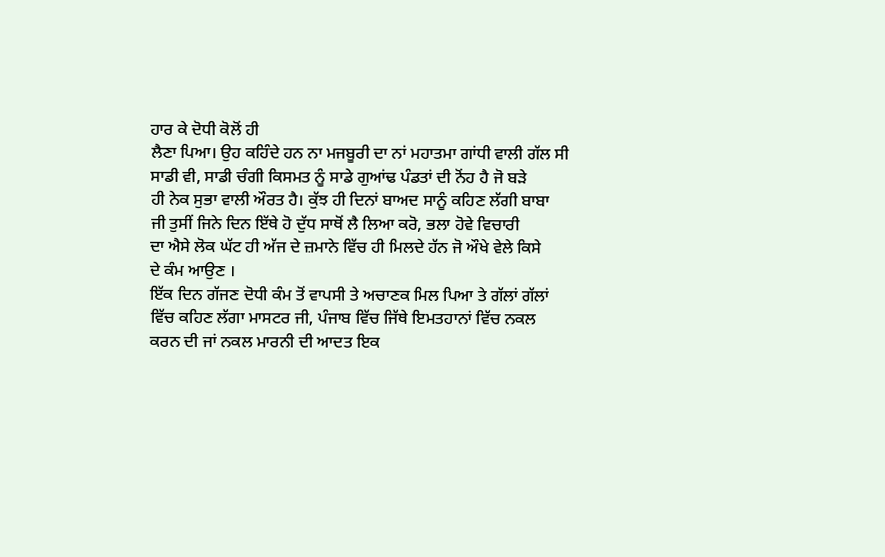ਹਾਰ ਕੇ ਦੋਧੀ ਕੋਲੋਂ ਹੀ
ਲੈਣਾ ਪਿਆ। ਉਹ ਕਹਿੰਦੇ ਹਨ ਨਾ ਮਜਬੂਰੀ ਦਾ ਨਾਂ ਮਹਾਤਮਾ ਗਾਂਧੀ ਵਾਲੀ ਗੱਲ ਸੀ
ਸਾਡੀ ਵੀ, ਸਾਡੀ ਚੰਗੀ ਕਿਸਮਤ ਨੂੰ ਸਾਡੇ ਗੁਆਂਢ ਪੰਡਤਾਂ ਦੀ ਨੋਂਹ ਹੈ ਜੋ ਬੜੇ
ਹੀ ਨੇਕ ਸੁਭਾ ਵਾਲੀ ਔਰਤ ਹੈ। ਕੁੱਝ ਹੀ ਦਿਨਾਂ ਬਾਅਦ ਸਾਨੂੰ ਕਹਿਣ ਲੱਗੀ ਬਾਬਾ
ਜੀ ਤੁਸੀਂ ਜਿਨੇ ਦਿਨ ਇੱਥੇ ਹੋ ਦੁੱਧ ਸਾਥੋਂ ਲੈ ਲਿਆ ਕਰੋ, ਭਲਾ ਹੋਵੇ ਵਿਚਾਰੀ
ਦਾ ਐਸੇ ਲੋਕ ਘੱਟ ਹੀ ਅੱਜ ਦੇ ਜ਼ਮਾਨੇ ਵਿੱਚ ਹੀ ਮਿਲਦੇ ਹੱਨ ਜੋ ਔਖੇ ਵੇਲੇ ਕਿਸੇ
ਦੇ ਕੰਮ ਆਉਣ ।
ਇੱਕ ਦਿਨ ਗੱਜਣ ਦੋਧੀ ਕੰਮ ਤੋਂ ਵਾਪਸੀ ਤੇ ਅਚਾਣਕ ਮਿਲ ਪਿਆ ਤੇ ਗੱਲਾਂ ਗੱਲਾਂ
ਵਿੱਚ ਕਹਿਣ ਲੱਗਾ ਮਾਸਟਰ ਜੀ, ਪੰਜਾਬ ਵਿੱਚ ਜਿੱਥੇ ਇਮਤਹਾਨਾਂ ਵਿੱਚ ਨਕਲ
ਕਰਨ ਦੀ ਜਾਂ ਨਕਲ ਮਾਰਨੀ ਦੀ ਆਦਤ ਇਕ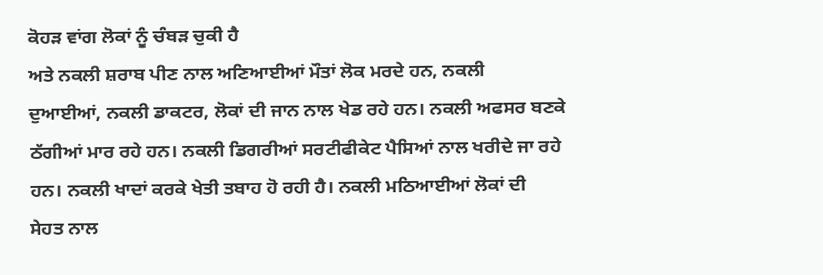ਕੋਹੜ ਵਾਂਗ ਲੋਕਾਂ ਨੂੰ ਚੰਬੜ ਚੁਕੀ ਹੈ
ਅਤੇ ਨਕਲੀ ਸ਼ਰਾਬ ਪੀਣ ਨਾਲ ਅਣਿਆਈਆਂ ਮੌਤਾਂ ਲੋਕ ਮਰਦੇ ਹਨ, ਨਕਲੀ
ਦੁਆਈਆਂ, ਨਕਲੀ ਡਾਕਟਰ, ਲੋਕਾਂ ਦੀ ਜਾਨ ਨਾਲ ਖੇਡ ਰਹੇ ਹਨ। ਨਕਲੀ ਅਫਸਰ ਬਣਕੇ
ਠੱਗੀਆਂ ਮਾਰ ਰਹੇ ਹਨ। ਨਕਲੀ ਡਿਗਰੀਆਂ ਸਰਟੀਫੀਕੇਟ ਪੈਸਿਆਂ ਨਾਲ ਖਰੀਦੇ ਜਾ ਰਹੇ
ਹਨ। ਨਕਲੀ ਖਾਦਾਂ ਕਰਕੇ ਖੇਤੀ ਤਬਾਹ ਹੋ ਰਹੀ ਹੈ। ਨਕਲੀ ਮਠਿਆਈਆਂ ਲੋਕਾਂ ਦੀ
ਸੇਹਤ ਨਾਲ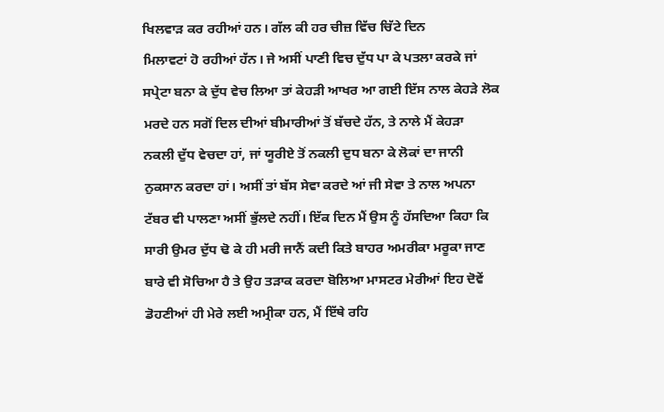ਖਿਲਵਾੜ ਕਰ ਰਹੀਆਂ ਹਨ। ਗੱਲ ਕੀ ਹਰ ਚੀਜ਼ ਵਿੱਚ ਚਿੱਟੇ ਦਿਨ
ਮਿਲਾਵਟਾਂ ਹੋ ਰਹੀਆਂ ਹੱਨ। ਜੇ ਅਸੀਂ ਪਾਣੀ ਵਿਚ ਦੁੱਧ ਪਾ ਕੇ ਪਤਲਾ ਕਰਕੇ ਜਾਂ
ਸਪ੍ਰੇਟਾ ਬਨਾ ਕੇ ਦੁੱਧ ਵੇਚ ਲਿਆ ਤਾਂ ਕੇਹੜੀ ਆਖਰ ਆ ਗਈ ਇੱਸ ਨਾਲ ਕੇਹੜੇ ਲੋਕ
ਮਰਦੇ ਹਨ ਸਗੋਂ ਦਿਲ ਦੀਆਂ ਬੀਮਾਰੀਆਂ ਤੋਂ ਬੱਚਦੇ ਹੱਨ, ਤੇ ਨਾਲੇ ਮੈਂ ਕੇਹੜਾ
ਨਕਲੀ ਦੁੱਧ ਵੇਚਦਾ ਹਾਂ, ਜਾਂ ਯੂਰੀਏ ਤੋਂ ਨਕਲੀ ਦੁਧ ਬਨਾ ਕੇ ਲੋਕਾਂ ਦਾ ਜਾਨੀ
ਨੁਕਸਾਨ ਕਰਦਾ ਹਾਂ। ਅਸੀਂ ਤਾਂ ਬੱਸ ਸੇਵਾ ਕਰਦੇ ਆਂ ਜੀ ਸੇਵਾ ਤੇ ਨਾਲ ਅਪਨਾ
ਟੱਬਰ ਵੀ ਪਾਲਣਾ ਅਸੀਂ ਭੁੱਲਦੇ ਨਹੀਂ। ਇੱਕ ਦਿਨ ਮੈਂ ਉਸ ਨੂੰ ਹੱਸਦਿਆ ਕਿਹਾ ਕਿ
ਸਾਰੀ ਉਮਰ ਦੁੱਧ ਢੋ ਕੇ ਹੀ ਮਰੀ ਜਾਨੈਂ ਕਦੀ ਕਿਤੇ ਬਾਹਰ ਅਮਰੀਕਾ ਮਰੂਕਾ ਜਾਣ
ਬਾਰੇ ਵੀ ਸੋਚਿਆ ਹੈ ਤੇ ਉਹ ਤੜਾਕ ਕਰਦਾ ਬੋਲਿਆ ਮਾਸਟਰ ਮੇਰੀਆਂ ਇਹ ਦੋਵੇਂ
ਡੋਹਣੀਆਂ ਹੀ ਮੇਰੇ ਲਈ ਅਮ੍ਰੀਕਾ ਹਨ, ਮੈਂ ਇੱਥੇ ਰਹਿ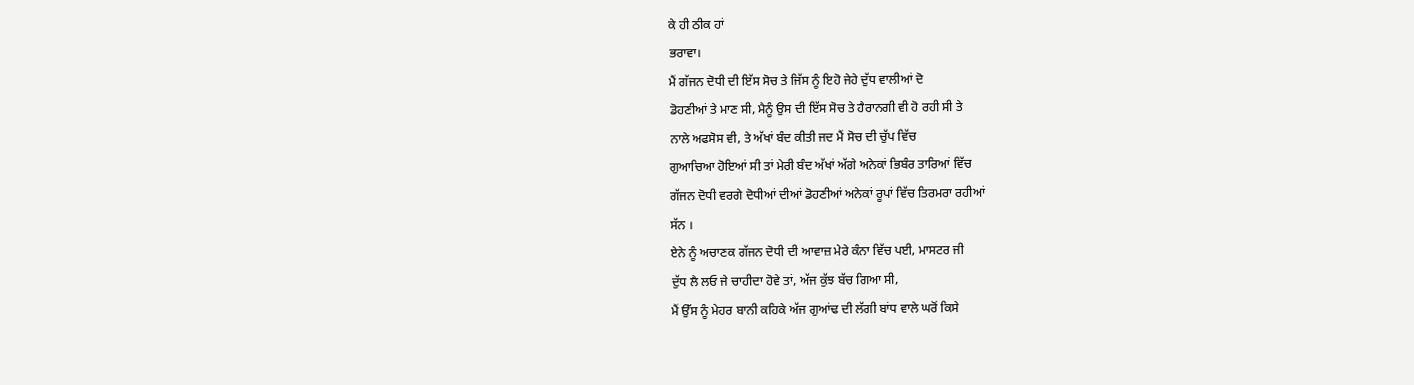ਕੇ ਹੀ ਠੀਕ ਹਾਂ
ਭਰਾਵਾ।
ਮੈਂ ਗੱਜਨ ਦੋਧੀ ਦੀ ਇੱਸ ਸੋਚ ਤੇ ਜਿੱਸ ਨੂੰ ਇਹੋ ਜੇਹੇ ਦੁੱਧ ਵਾਲੀਆਂ ਦੋ
ਡੋਹਣੀਆਂ ਤੇ ਮਾਣ ਸੀ, ਮੈਨੂੰ ਉਸ ਦੀ ਇੱਸ ਸੋਚ ਤੇ ਹੈਰਾਨਗੀ ਵੀ ਹੋ ਰਹੀ ਸੀ ਤੇ
ਨਾਲੇ ਅਫਸੋਸ ਵੀ, ਤੇ ਅੱਖਾਂ ਬੰਦ ਕੀਤੀ ਜਦ ਮੈਂ ਸੋਚ ਦੀ ਚੁੱਪ ਵਿੱਚ
ਗੁਆਚਿਆ ਹੋਇਆਂ ਸੀ ਤਾਂ ਮੇਰੀ ਬੰਦ ਅੱਖਾਂ ਅੱਗੇ ਅਨੇਕਾਂ ਭਿਬੰਰ ਤਾਰਿਆਂ ਵਿੱਚ
ਗੱਜਨ ਦੋਧੀ ਵਰਗੇ ਦੋਧੀਆਂ ਦੀਆਂ ਡੋਹਣੀਆਂ ਅਨੇਕਾਂ ਰੂਪਾਂ ਵਿੱਚ ਤਿਰਮਰਾ ਰਹੀਆਂ
ਸੱਨ ।
ਏਨੇ ਨੂੰ ਅਚਾਣਕ ਗੱਜਨ ਦੋਧੀ ਦੀ ਆਵਾਜ਼ ਮੇਰੇ ਕੰਨਾ ਵਿੱਚ ਪਈ, ਮਾਸਟਰ ਜੀ
ਦੁੱਧ ਲੈ ਲਓ ਜੇ ਚਾਹੀਦਾ ਹੋਵੇ ਤਾਂ, ਅੱਜ ਕੁੱਝ ਬੱਚ ਗਿਆ ਸੀ,
ਮੈਂ ਉੱਸ ਨੂੰ ਮੇਹਰ ਬਾਨੀ ਕਹਿਕੇ ਅੱਜ ਗੁਆਂਢ ਦੀ ਲੱਗੀ ਬਾਂਧ ਵਾਲੇ ਘਰੋਂ ਕਿਸੇ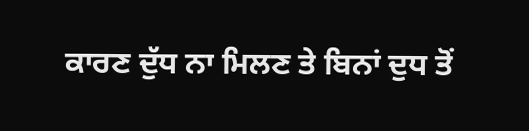ਕਾਰਣ ਦੁੱਧ ਨਾ ਮਿਲਣ ਤੇ ਬਿਨਾਂ ਦੁਧ ਤੋਂ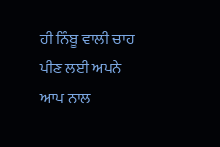ਹੀ ਨਿੰਬੂ ਵਾਲੀ ਚਾਹ ਪੀਣ ਲਈ ਅਪਨੇ
ਆਪ ਨਾਲ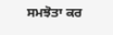ਸਮਝੋਤਾ ਕਰ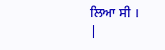ਲਿਆ ਸੀ ।
|